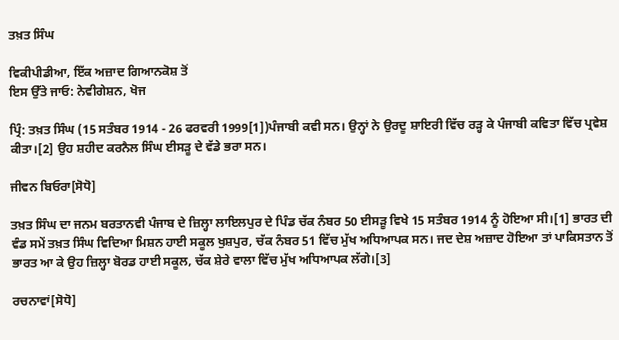ਤਖ਼ਤ ਸਿੰਘ

ਵਿਕੀਪੀਡੀਆ, ਇੱਕ ਅਜ਼ਾਦ ਗਿਆਨਕੋਸ਼ ਤੋਂ
ਇਸ ਉੱਤੇ ਜਾਓ: ਨੇਵੀਗੇਸ਼ਨ, ਖੋਜ

ਪ੍ਰਿੰ: ਤਖ਼ਤ ਸਿੰਘ (15 ਸਤੰਬਰ 1914 - 26 ਫਰਵਰੀ 1999[1])ਪੰਜਾਬੀ ਕਵੀ ਸਨ। ਉਨ੍ਹਾਂ ਨੇ ਉਰਦੂ ਸ਼ਾਇਰੀ ਵਿੱਚ ਰੜ੍ਹ ਕੇ ਪੰਜਾਬੀ ਕਵਿਤਾ ਵਿੱਚ ਪ੍ਰਵੇਸ਼ ਕੀਤਾ।[2] ਉਹ ਸ਼ਹੀਦ ਕਰਨੈਲ ਸਿੰਘ ਈਸੜੂ ਦੇ ਵੱਡੇ ਭਰਾ ਸਨ।

ਜੀਵਨ ਬਿਓਰਾ[ਸੋਧੋ]

ਤਖ਼ਤ ਸਿੰਘ ਦਾ ਜਨਮ ਬਰਤਾਨਵੀ ਪੰਜਾਬ ਦੇ ਜ਼ਿਲ੍ਹਾ ਲਾਇਲਪੁਰ ਦੇ ਪਿੰਡ ਚੱਕ ਨੰਬਰ 50 ਈਸੜੂ ਵਿਖੇ 15 ਸਤੰਬਰ 1914 ਨੂੰ ਹੋਇਆ ਸੀ।[1] ਭਾਰਤ ਦੀ ਵੰਡ ਸਮੇਂ ਤਖ਼ਤ ਸਿੰਘ ਵਿਦਿਆ ਮਿਸ਼ਨ ਹਾਈ ਸਕੂਲ ਖੁਸ਼ਪੁਰ, ਚੱਕ ਨੰਬਰ 51 ਵਿੱਚ ਮੁੱਖ ਅਧਿਆਪਕ ਸਨ। ਜਦ ਦੇਸ਼ ਅਜ਼ਾਦ ਹੋਇਆ ਤਾਂ ਪਾਕਿਸਤਾਨ ਤੋਂ ਭਾਰਤ ਆ ਕੇ ਉਹ ਜ਼ਿਲ੍ਹਾ ਬੋਰਡ ਹਾਈ ਸਕੂਲ, ਚੱਕ ਸ਼ੇਰੇ ਵਾਲਾ ਵਿੱਚ ਮੁੱਖ ਅਧਿਆਪਕ ਲੱਗੇ।[3]

ਰਚਨਾਵਾਂ[ਸੋਧੋ]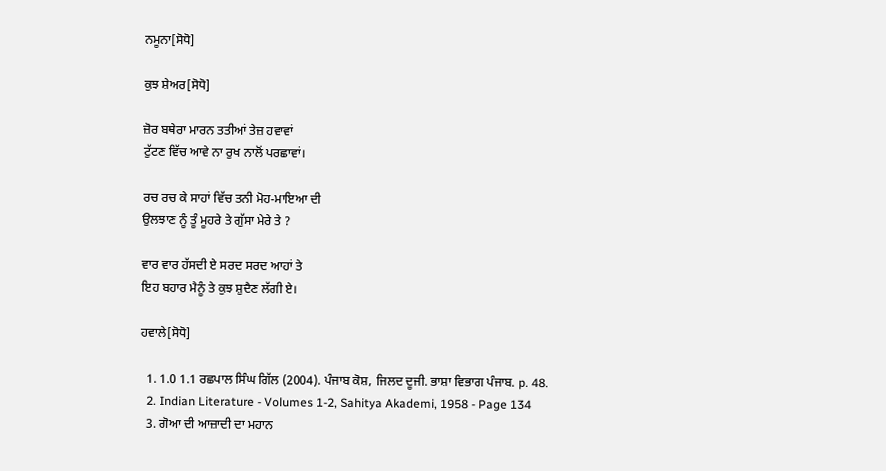ਨਮੂਨਾ[ਸੋਧੋ]

ਕੁਝ ਸ਼ੇਅਰ[ਸੋਧੋ]

ਜ਼ੋਰ ਬਥੇਰਾ ਮਾਰਨ ਤਤੀਆਂ ਤੇਜ਼ ਹਵਾਵਾਂ
ਟੁੱਟਣ ਵਿੱਚ ਆਵੇ ਨਾ ਰੁਖ ਨਾਲੋਂ ਪਰਛਾਵਾਂ।

ਰਚ ਰਚ ਕੇ ਸਾਹਾਂ ਵਿੱਚ ਤਨੀ ਮੋਹ-ਮਾਇਆ ਦੀ
ਉਲਝਾਣ ਨੂੰ ਤੂੰ ਮੂਹਰੇ ਤੇ ਗੁੱਸਾ ਮੇਰੇ ਤੇ ?

ਵਾਰ ਵਾਰ ਹੱਸਦੀ ਏ ਸਰਦ ਸਰਦ ਆਹਾਂ ਤੇ
ਇਹ ਬਹਾਰ ਮੈਨੂੰ ਤੇ ਕੁਝ ਸ਼ੁਦੈਣ ਲੱਗੀ ਏ।

ਹਵਾਲੇ[ਸੋਧੋ]

  1. 1.0 1.1 ਰਛਪਾਲ ਸਿੰਘ ਗਿੱਲ (2004). ਪੰਜਾਬ ਕੋਸ਼, ਜਿਲਦ ਦੂਜੀ. ਭਾਸ਼ਾ ਵਿਭਾਗ ਪੰਜਾਬ. p. 48.
  2. Indian Literature - Volumes 1-2, Sahitya Akademi, 1958 - Page 134
  3. ਗੋਆ ਦੀ ਆਜ਼ਾਦੀ ਦਾ ਮਹਾਨ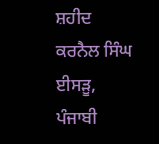ਸ਼ਹੀਦ ਕਰਨੈਲ ਸਿੰਘ ਈਸੜੂ, ਪੰਜਾਬੀ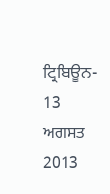ਟ੍ਰਿਬਿਊਨ- 13 ਅਗਸਤ 2013